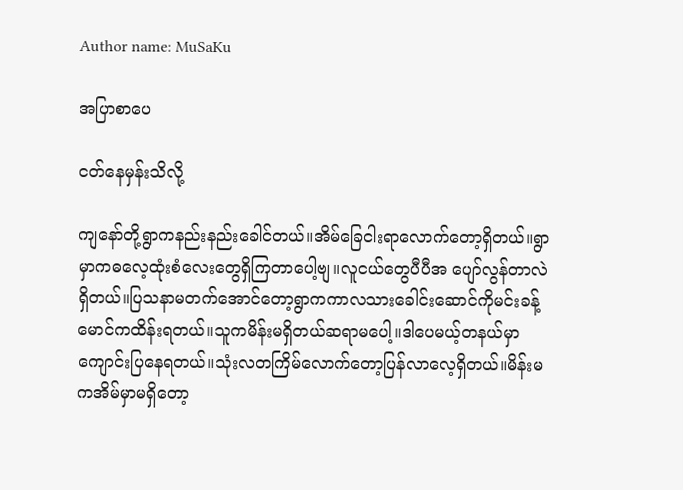Author name: MuSaKu

အပြာစာပေ

ငတ်နေမှန်းသိလို့

ကျနော်တို့ရွာကနည်းနည်းခေါင်တယ်။အိမ်ခြေငါးရာလောက်တော့ရှိတယ်။ရွာမှာကဓလေ့ထုံးစံလေးတွေရှိကြတာပေါ့ဗျ။လူငယ်တွေပီပီအ ပျော်လွန်တာလဲရှိတယ်။ပြသနာမတက်အောင်တော့ရွာကကာလသားခေါင်းဆောင်ကိုမင်းခန့်မောင်ကထိန်းရတယ်။သူကမိန်းမရှိတယ်ဆရာမပေါ့။ဒါပေမယ့်တနယ်မှာကျောင်းပြနေရတယ်။သုံးလတကြိမ်လောက်တော့ပြန်လာလေ့ရှိတယ်။မိန်းမကအိမ်မှာမရှိတော့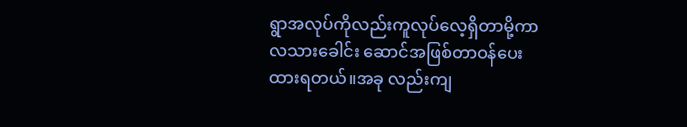ရွာအလုပ်ကိုလည်းကူလုပ်လေ့ရှိတာမို့ကာလသားခေါင်း ဆောင်အဖြစ်တာဝန်ပေးထားရတယ်။အခု လည်းကျ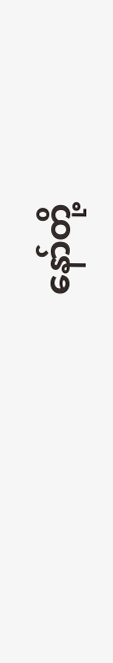နော်တို့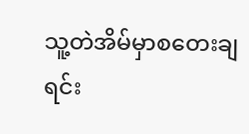သူ့တဲအိမ်မှာစတေးချရင်း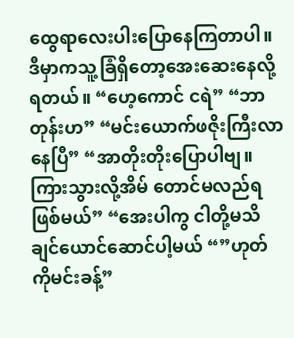ထွေရာလေးပါးပြောနေကြတာပါ။ဒီမှာကသူ့ခြံရှိတော့အေးဆေးနေလို့ရတယ်။ “ဟေ့ကောင် ငရဲ” “ဘာတုန်းဟ” “မင်းယောက်ဖဇိုးကြီးလာနေပြီ” “အာတိုးတိုးပြောပါဗျ။ ကြားသွားလို့အိမ် တောင်မလည်ရဖြစ်မယ်” “အေးပါကွ ငါတို့မသိချင်ယောင်ဆောင်ပါ့မယ် “”ဟုတ်ကိုမင်းခန့်”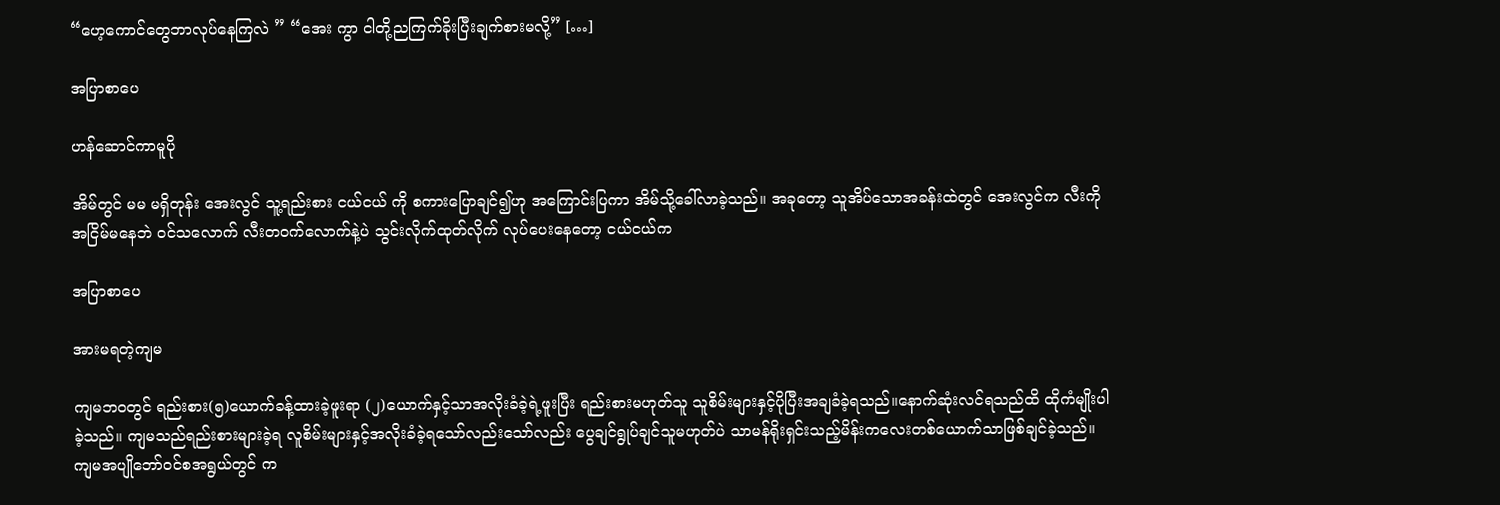“ဟေ့ကောင်တွေဘာလုပ်နေကြလဲ ” “အေး ကွာ ငါတို့ညကြက်ခိုးပြီးချက်စားမလို့” […]

အပြာစာပေ

ဟန်ဆောင်ကာမူပို

အိမ်တွင် မမ မရှိတုန်း အေးလွင် သူ့ရည်းစား ငယ်ငယ် ကို စကားပြောချင်၍ဟု အကြောင်းပြကာ အိမ်သို့ခေါ်လာခဲ့သည်။ အခုတော့ သူအိပ်သောအခန်းထဲတွင် အေးလွင်က လီးကို အငြိမ်မနေဘဲ ဝင်သလောက် လီးတဝက်လောက်နဲ့ပဲ သွင်းလိုက်ထုတ်လိုက် လုပ်ပေးနေတော့ ငယ်ငယ်က

အပြာစာပေ

အားမရတဲ့ကျမ

ကျမဘဝတွင် ရည်းစား(၅)ယောက်ခန့်ထားခဲ့ဖူးရာ (၂)ယောက်နှင့်သာအလိုးခံခဲ့ရဲ့ဖူးပြီး ရည်းစားမဟုတ်သူ သူစိမ်းများနှင့်ပိုပြီးအချခံခဲ့ရသည်။နောက်ဆုံးလင်ရသည်ထိ ထိုကံမျိုးပါခဲ့သည်။ ကျမသည်ရည်းစားများခဲ့ရ လူစိမ်းများနှင့်အလိုးခံခဲ့ရသော်လည်းသော်လည်း ပွေချင်ရွုပ်ချင်သူမဟုတ်ပဲ သာမန်ရိုးရှင်းသည့်မိန်းကလေးတစ်ယောက်သာဖြစ်ချင်ခဲ့သည်။ ကျမအပျိုဘော်ဝင်စအရွယ်တွင် က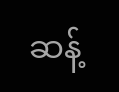ဆန့်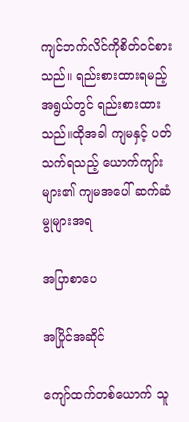ကျင်ဘက်လိင်ကိုစိတ်ဝင်စားသည်။ ရည်းစားထားရမည့်အရွယ်တွင် ရည်းစားထားသည်။ထိုအခါ ကျမနှင့် ပတ်သက်ရသည့် ယောက်ကျာ်းများ၏ ကျမအပေါ် ဆက်ဆံမွုများအရ

အပြာစာပေ

အပြိုင်အဆိုင်

ကျော်ထက်တစ်ယောက် သူ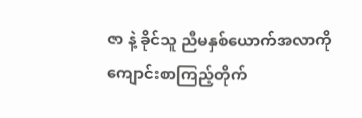ဇာ နဲ့ ခိုင်သူ ညီမနှစ်ယောက်အလာကို ကျောင်းစာကြည့်တိုက်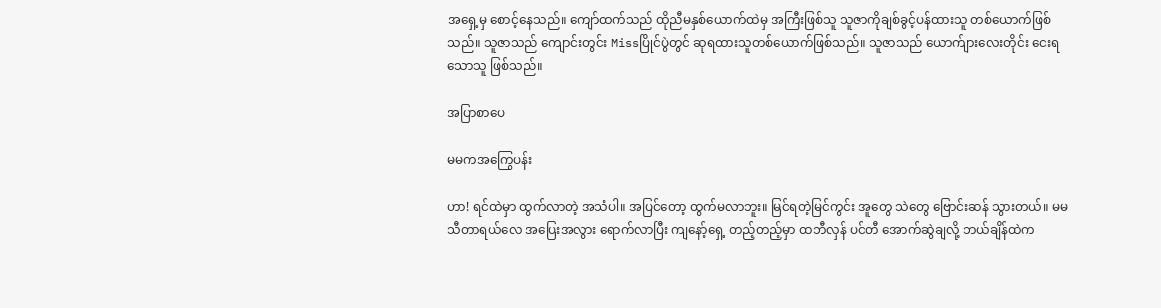အရှေ့မှ စောင့်နေသည်။ ကျော်ထက်သည် ထိုညီမနှစ်ယောက်ထဲမှ အကြီးဖြစ်သူ သူဇာကိုချစ်ခွင့်ပန်ထားသူ တစ်ယောက်ဖြစ်သည်။ သူဇာသည် ကျောင်းတွင်း Missပြိုင်ပွဲတွင် ဆုရထားသူတစ်ယောက်ဖြစ်သည်။ သူဇာသည် ယောက်ျားလေးတိုင်း ငေးရသောသူ ဖြစ်သည်။

အပြာစာပေ

မမကအကြွေပန်း

ဟာ! ရင်ထဲမှာ ထွက်လာတဲ့ အသံပါ။ အပြင်တော့ ထွက်မလာဘူး။ မြင်ရတဲ့မြင်ကွင်း အူတွေ သဲတွေ ဗြောင်းဆန် သွားတယ်။ မမသီတာရယ်လေ အပြေးအလွား ရောက်လာပြီး ကျနော့်ရှေ့ တည့်တည့်မှာ ထဘီလှန် ပင်တီ အောက်ဆွဲချလို့ ဘယ်ချိန်ထဲက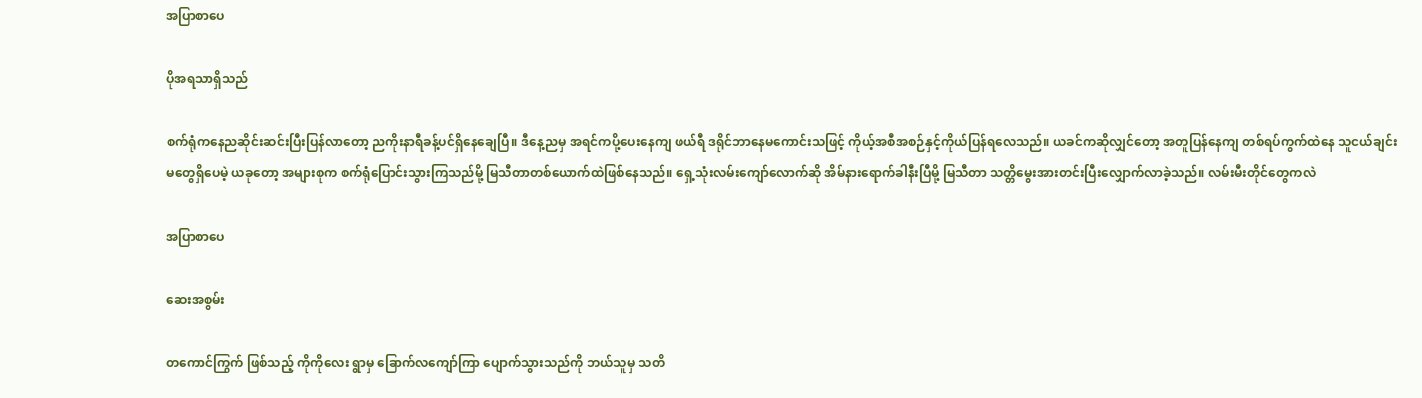အပြာစာပေ

ပိုအရသာရှိသည်

စက်ရုံကနေညဆိုင်းဆင်းပြီးပြန်လာတော့ ညကိုးနာရီခန့်ပင်ရှိနေချေပြီ။ ဒီနေ့ညမှ အရင်ကပို့ပေးနေကျ ဖယ်ရီ ဒရိုင်ဘာနေမကောင်းသဖြင့် ကိုယ့်အစီအစဉ်နှင့်ကိုယ်ပြန်ရလေသည်။ ယခင်ကဆိုလျှင်တော့ အတူပြန်နေကျ တစ်ရပ်ကွက်ထဲနေ သူငယ်ချင်းမတွေရှိပေမဲ့ ယခုတော့ အများစုက စက်ရုံပြောင်းသွားကြသည်မို့ မြသီတာတစ်ယောက်ထဲဖြစ်နေသည်။ ရှေ့သုံးလမ်းကျော်လောက်ဆို အိမ်နားရောက်ခါနီးပြီမို့ မြသီတာ သတ္တိမွေးအားတင်းပြီးလျှောက်လာခဲ့သည်။ လမ်းမီးတိုင်တွေကလဲ

အပြာစာပေ

ဆေးအစွမ်း

တကောင်ကြွက် ဖြစ်သည့် ကိုကိုလေး ရွာမှ ခြောက်လကျော်ကြာ ပျောက်သွားသည်ကို ဘယ်သူမှ သတိ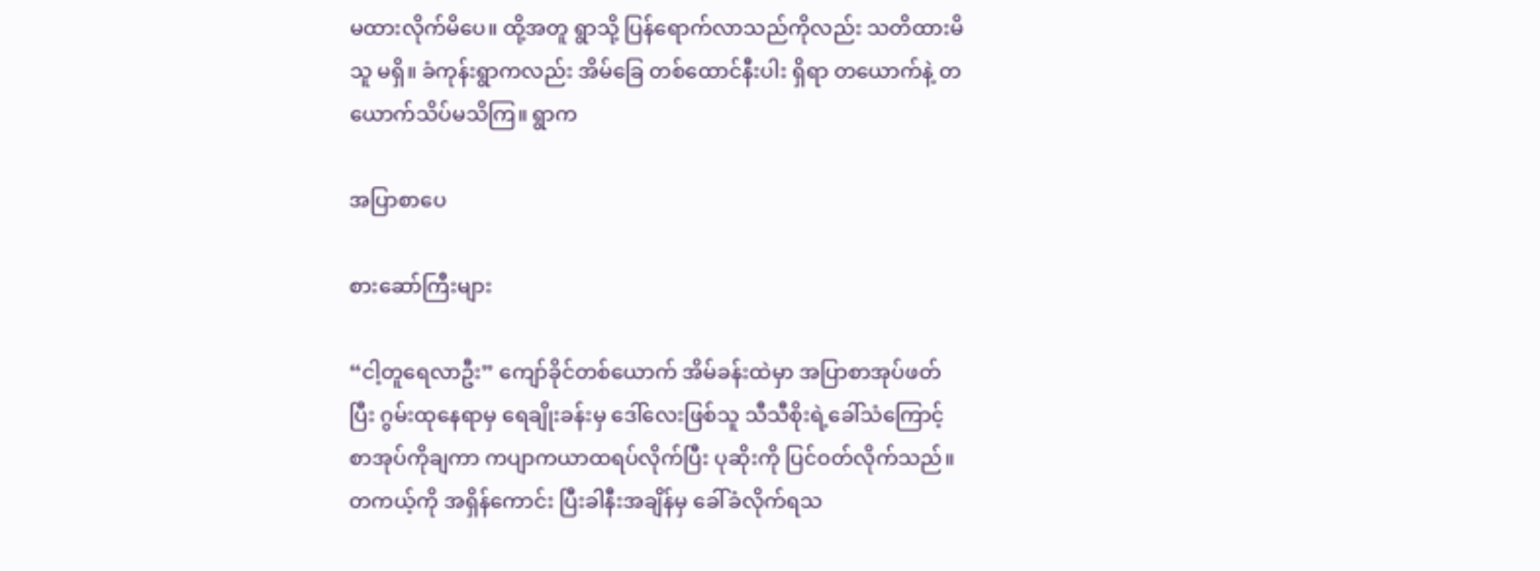မထားလိုက်မိပေ။ ထို့အတူ ရွာသို့ ပြန်ရောက်လာသည်ကိုလည်း သတိထားမိသူ မရှိ။ ခံကုန်းရွာကလည်း အိမ်ခြေ တစ်ထောင်နီးပါး ရှိရာ တယောက်နဲ့ တယောက်သိပ်မသိကြ။ ရွာက

အပြာစာပေ

စားဆော်ကြီးများ

“ငါ့တူရေလာဦး” ကျော်ခိုင်တစ်ယောက် အိမ်ခန်းထဲမှာ အပြာစာအုပ်ဖတ်ပြီး ဂွမ်းထုနေရာမှ ရေချိုးခန်းမှ ဒေါ်လေးဖြစ်သူ သီသီစိုးရဲ့ခေါ်သံကြောင့် စာအုပ်ကိုချကာ ကပျာကယာထရပ်လိုက်ပြီး ပုဆိုးကို ပြင်ဝတ်လိုက်သည်။ တကယ့်ကို အရှိန်ကောင်း ပြီးခါနီးအချိန်မှ ခေါ်ခံလိုက်ရသ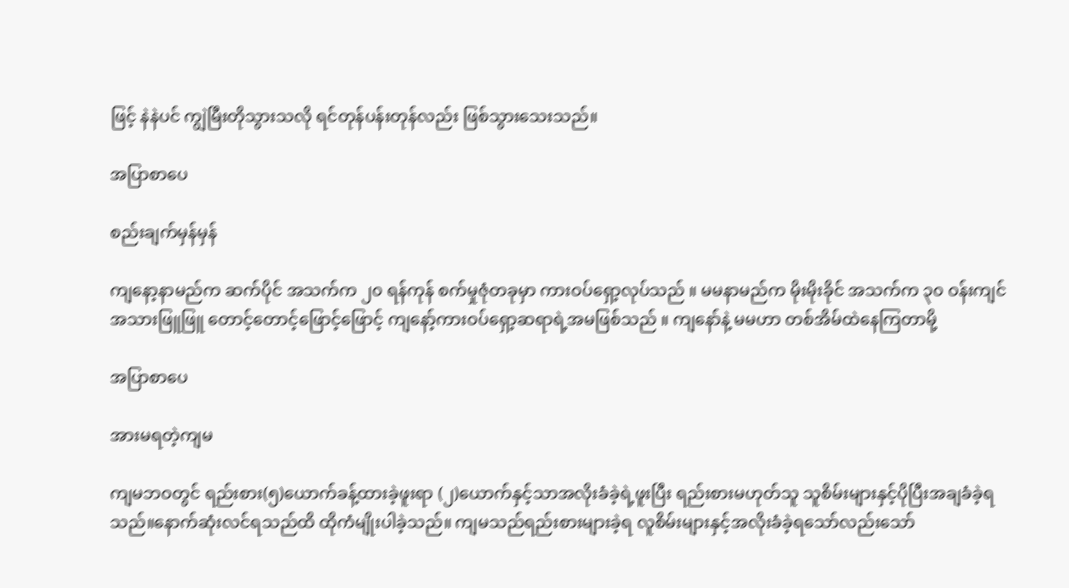ဖြင့် နဲနဲပင် ကျွဲမြီးတိုသွားသလို ရင်တုန်ပန်းတုန်လည်း ဖြစ်သွားသေးသည်။

အပြာစာပေ

စည်းချက်မှန်မှန်

ကျနော့နာမည်က ဆက်ပိုင် အသက်က ၂၀ ရန်ကုန် စက်မှုဇုံတခုမှာ ကားဝပ်ရှော့လုပ်သည် ။ မမနာမည်က မိုးမိုးခိုင် အသက်က ၃၀ ဝန်းကျင် အသားဖြူဖြူ တောင့်တောင့်ဖြောင့်ဖြောင့် ကျနော့်ကားဝပ်ရှော့ဆရာရဲ့အမဖြစ်သည် ။ ကျနော်နဲ့ မမဟာ တစ်အိမ်ထဲနေကြတာမို့

အပြာစာပေ

အားမရတဲ့ကျမ

ကျမဘဝတွင် ရည်းစား(၅)ယောက်ခန့်ထားခဲ့ဖူးရာ (၂)ယောက်နှင့်သာအလိုးခံခဲ့ရဲ့ဖူးပြီး ရည်းစားမဟုတ်သူ သူစိမ်းများနှင့်ပိုပြီးအချခံခဲ့ရသည်။နောက်ဆုံးလင်ရသည်ထိ ထိုကံမျိုးပါခဲ့သည်။ ကျမသည်ရည်းစားများခဲ့ရ လူစိမ်းများနှင့်အလိုးခံခဲ့ရသော်လည်းသော်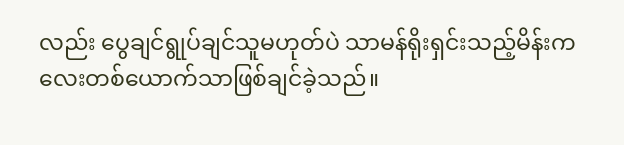လည်း ပွေချင်ရွုပ်ချင်သူမဟုတ်ပဲ သာမန်ရိုးရှင်းသည့်မိန်းကလေးတစ်ယောက်သာဖြစ်ချင်ခဲ့သည်။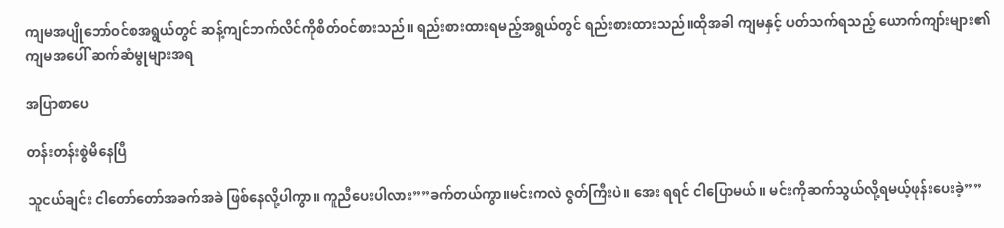ကျမအပျိုဘော်ဝင်စအရွယ်တွင် ဆန့်ကျင်ဘက်လိင်ကိုစိတ်ဝင်စားသည်။ ရည်းစားထားရမည့်အရွယ်တွင် ရည်းစားထားသည်။ထိုအခါ ကျမနှင့် ပတ်သက်ရသည့် ယောက်ကျာ်းများ၏ ကျမအပေါ် ဆက်ဆံမွုများအရ

အပြာစာပေ

တန်းတန်းစွဲမိနေပြီ

သူငယ်ချင်း ငါတော်တော်အခက်အခဲ ဖြစ်နေလို့ပါကွာ။ ကူညီပေးပါလား””ခက်တယ်ကွာ။မင်းကလဲ ဇွတ်ကြီးပဲ။ အေး ရရင် ငါပြောမယ်။ မင်းကိုဆက်သွယ်လို့ရမယ့်ဖုန်းပေးခဲ့””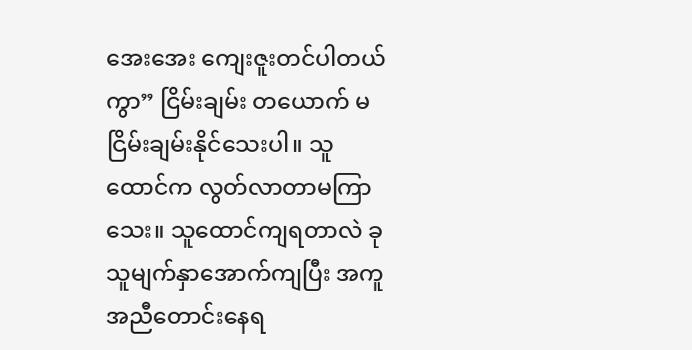အေးအေး ကျေးဇူးတင်ပါတယ်ကွာ” ငြိမ်းချမ်း တယောက် မငြိမ်းချမ်းနိုင်သေးပါ။ သူထောင်က လွတ်လာတာမကြာသေး။ သူထောင်ကျရတာလဲ ခုသူမျက်နှာအောက်ကျပြီး အကူအညီတောင်းနေရ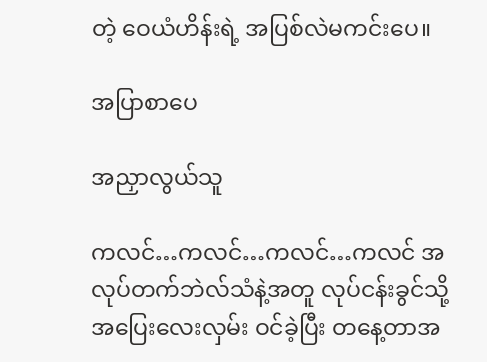တဲ့ ဝေယံဟိန်းရဲ့ အပြစ်လဲမကင်းပေ။

အပြာစာပေ

အညှာလွယ်သူ

ကလင်…ကလင်…ကလင်…ကလင် အလုပ်တက်ဘဲလ်သံနဲ့အတူ လုပ်ငန်းခွင်သို့ အပြေးလေးလှမ်း ဝင်ခဲ့ပြီး တနေ့တာအ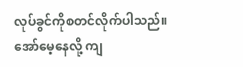လုပ်ခွင်ကိုစတင်လိုက်ပါသည်။ အော်မေ့နေလို့ ကျ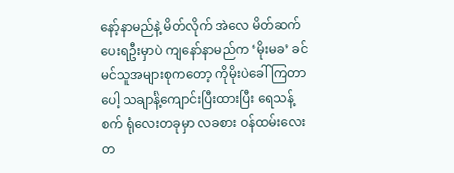နော့်နာမည်နဲ့ မိတ်လိုက် အဲလေ မိတ်ဆက်ပေးရဦးမှာပဲ ကျနော်နာမည်က ‘မိုးမခ’ ခင်မင်သူအများစုကတော့ ကိုမိုးပဲခေါ်ကြတာပေါ့ သချာင်္နဲ့ကျောင်းပြီးထားပြီး ရေသန့်စက် ရုံလေးတခုမှာ လခစား ဝန်ထမ်းလေးတ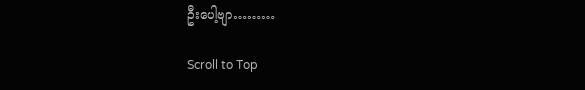ဦးပေါ့ဗျာ………

Scroll to Top